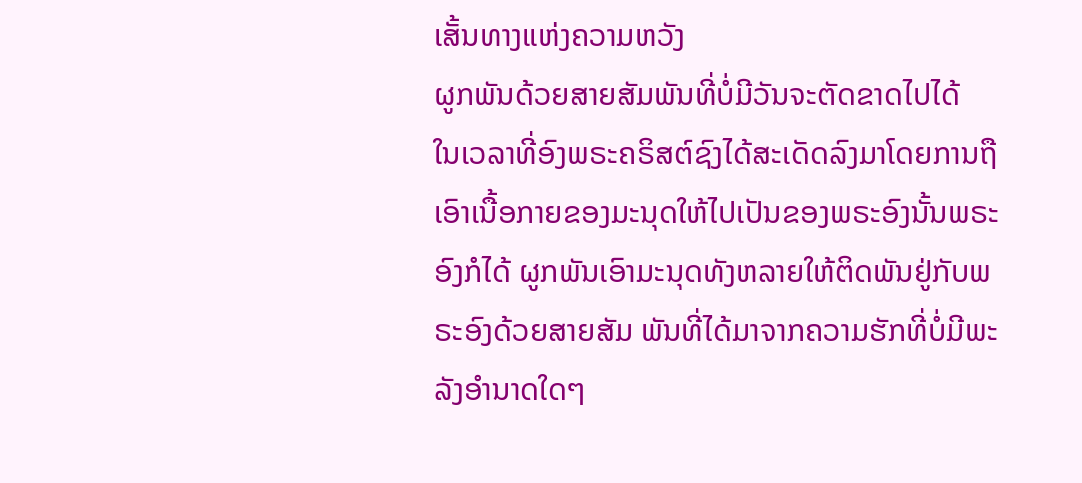ເສັ້ນທາງແຫ່ງຄວາມຫວັງ
ຜູກພັນດ້ວຍສາຍສັມພັນທີ່ບໍ່ມີວັນຈະຕັດຂາດໄປໄດ້
ໃນເວລາທີ່ອົງພຣະຄຣິສຕ໌ຊົງໄດ້ສະເດັດລົງມາໂດຍການຖື ເອົາເນື້ອກາຍຂອງມະນຸດໃຫ້ໄປເປັນຂອງພຣະອົງນັ້ນພຣະອົງກໍໄດ້ ຜູກພັນເອົາມະນຸດທັງຫລາຍໃຫ້ຕິດພັນຢູ່ກັບພຣະອົງດ້ວຍສາຍສັມ ພັນທີ່ໄດ້ມາຈາກຄວາມຮັກທີ່ບໍ່ມີພະລັງອຳນາດໃດໆ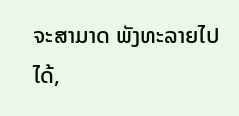ຈະສາມາດ ພັງທະລາຍໄປໄດ້,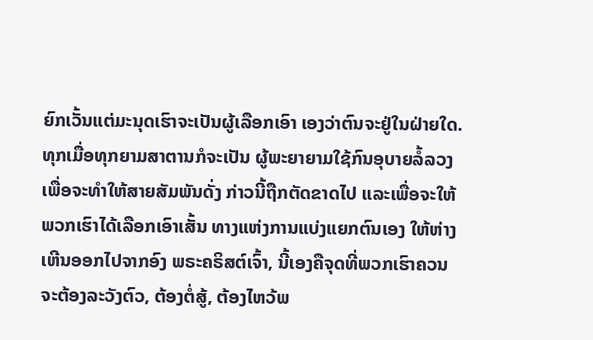ຍົກເວັ້ນແຕ່ມະນຸດເຮົາຈະເປັນຜູ້ເລືອກເອົາ ເອງວ່າຕົນຈະຢູ່ໃນຝ່າຍໃດ. ທຸກເມື່ອທຸກຍາມສາຕານກໍຈະເປັນ ຜູ້ພະຍາຍາມໃຊ້ກົນອຸບາຍລໍ້ລວງ ເພື່ອຈະທຳໃຫ້ສາຍສັມພັນດັ່ງ ກ່າວນີ້ຖືກຕັດຂາດໄປ ແລະເພື່ອຈະໃຫ້ພວກເຮົາໄດ້ເລືອກເອົາເສັ້ນ ທາງແຫ່ງການແບ່ງແຍກຕົນເອງ ໃຫ້ຫ່າງເຫີນອອກໄປຈາກອົງ ພຣະຄຣິສຕ໌ເຈົ້າ, ນີ້ເອງຄືຈຸດທີ່ພວກເຮົາຄວນຈະຕ້ອງລະວັງຕົວ, ຕ້ອງຕໍ່ສູ້, ຕ້ອງໄຫວ້ພ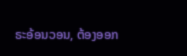ຣະອ້ອນວອນ, ຕ້ອງອອກ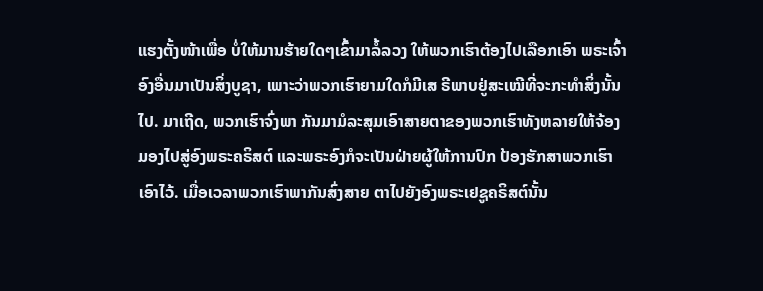ແຮງຕັ້ງໜ້າເພື່ອ ບໍ່ໃຫ້ມານຮ້າຍໃດໆເຂົ້າມາລໍ້ລວງ ໃຫ້ພວກເຮົາຕ້ອງໄປເລືອກເອົາ ພຣະເຈົ້າອົງອື່ນມາເປັນສິ່ງບູຊາ, ເພາະວ່າພວກເຮົາຍາມໃດກໍມີເສ ຣີພາບຢູ່ສະເໝີທີ່ຈະກະທຳສິ່ງນັ້ນໄປ. ມາເຖີດ, ພວກເຮົາຈົ່ງພາ ກັນມາມໍລະສຸມເອົາສາຍຕາຂອງພວກເຮົາທັງຫລາຍໃຫ້ຈ້ອງ ມອງໄປສູ່ອົງພຣະຄຣິສຕ໌ ແລະພຣະອົງກໍຈະເປັນຝ່າຍຜູ້ໃຫ້ການປົກ ປ້ອງຮັກສາພວກເຮົາເອົາໄວ້. ເມື່ອເວລາພວກເຮົາພາກັນສົ່ງສາຍ ຕາໄປຍັງອົງພຣະເຢຊູຄຣິສຕ໌ນັ້ນ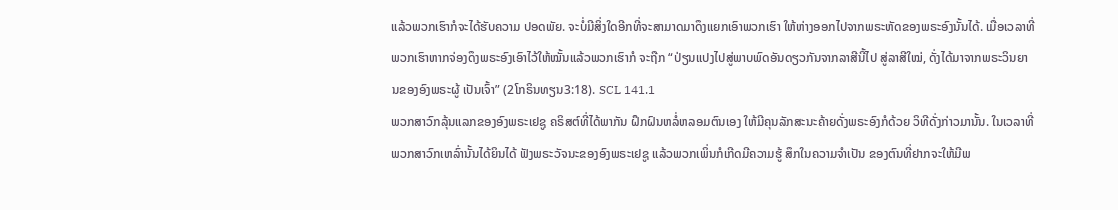ແລ້ວພວກເຮົາກໍຈະໄດ້ຮັບຄວາມ ປອດພັຍ. ຈະບໍ່ມີສິ່ງໃດອີກທີ່ຈະສາມາດມາດຶງແຍກເອົາພວກເຮົາ ໃຫ້ຫ່າງອອກໄປຈາກພຣະຫັດຂອງພຣະອົງນັ້ນໄດ້. ເມື່ອເວລາທີ່ ພວກເຮົາຫາກຈ່ອງດຶງພຣະອົງເອົາໄວ້ໃຫ້ໝັ້ນແລ້ວພວກເຮົາກໍ ຈະຖືກ “ປ່ຽນແປງໄປສູ່ພາບພົດອັນດຽວກັນຈາກລາສີນີ້ໄປ ສູ່ລາສີໃໝ່, ດັ່ງໄດ້ມາຈາກພຣະວິນຍານຂອງອົງພຣະຜູ້ ເປັນເຈົ້າ” (2ໂກຣິນທຽນ3:18). SCL 141.1
ພວກສາວົກລຸ້ນແລກຂອງອົງພຣະເຢຊູ ຄຣິສຕ໌ທີ່ໄດ້ພາກັນ ຝຶກຝົນຫລໍ່ຫລອມຕົນເອງ ໃຫ້ມີຄຸນລັກສະນະຄ້າຍດັ່ງພຣະອົງກໍດ້ວຍ ວິທີດັ່ງກ່າວມານັ້ນ. ໃນເວລາທີ່ພວກສາວົກເຫລົ່ານັ້ນໄດ້ຍິນໄດ້ ຟັງພຣະວັຈນະຂອງອົງພຣະເຢຊູ ແລ້ວພວກເພິ່ນກໍເກີດມີຄວາມຮູ້ ສຶກໃນຄວາມຈຳເປັນ ຂອງຕົນທີ່ຢາກຈະໃຫ້ມີພ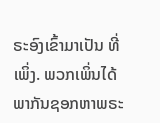ຣະອົງເຂົ້າມາເປັນ ທີ່ເພິ່ງ. ພວກເພິ່ນໄດ້ພາກັນຊອກຫາພຣະ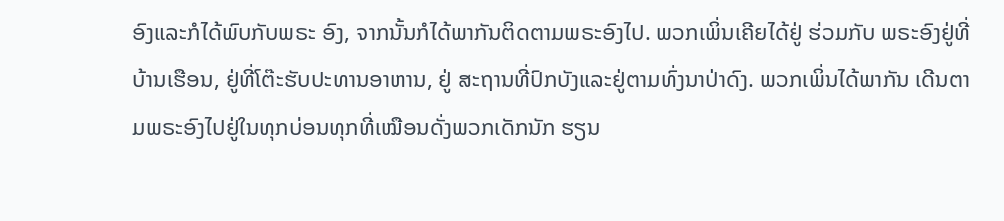ອົງແລະກໍໄດ້ພົບກັບພຣະ ອົງ, ຈາກນັ້ນກໍໄດ້ພາກັນຕິດຕາມພຣະອົງໄປ. ພວກເພິ່ນເຄີຍໄດ້ຢູ່ ຮ່ວມກັບ ພຣະອົງຢູ່ທີ່ບ້ານເຮືອນ, ຢູ່ທີ່ໂຕ໊ະຮັບປະທານອາຫານ, ຢູ່ ສະຖານທີ່ປົກບັງແລະຢູ່ຕາມທົ່ງນາປ່າດົງ. ພວກເພິ່ນໄດ້ພາກັນ ເດີນຕາມພຣະອົງໄປຢູ່ໃນທຸກບ່ອນທຸກທີ່ເໝືອນດັ່ງພວກເດັກນັກ ຮຽນ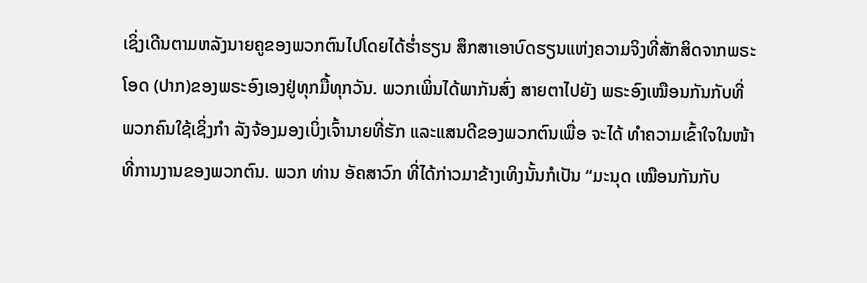ເຊິ່ງເດີນຕາມຫລັງນາຍຄູຂອງພວກຕົນໄປໂດຍໄດ້ຮ່ຳຮຽນ ສຶກສາເອາບົດຮຽນແຫ່ງຄວາມຈິງທີ່ສັກສິດຈາກພຣະໂອດ (ປາກ)ຂອງພຣະອົງເອງຢູ່ທຸກມື້ທຸກວັນ. ພວກເພິ່ນໄດ້ພາກັນສົ່ງ ສາຍຕາໄປຍັງ ພຣະອົງເໝືອນກັນກັບທີ່ພວກຄົນໃຊ້ເຊິ່ງກຳ ລັງຈ້ອງມອງເບິ່ງເຈົ້ານາຍທີ່ຮັກ ແລະແສນດີຂອງພວກຕົນເພື່ອ ຈະໄດ້ ທຳຄວາມເຂົ້າໃຈໃນໜ້າທີ່ການງານຂອງພວກຕົນ. ພວກ ທ່ານ ອັຄສາວົກ ທີ່ໄດ້ກ່າວມາຂ້າງເທິງນັ້ນກໍເປັນ “ມະນຸດ ເໝືອນກັນກັບ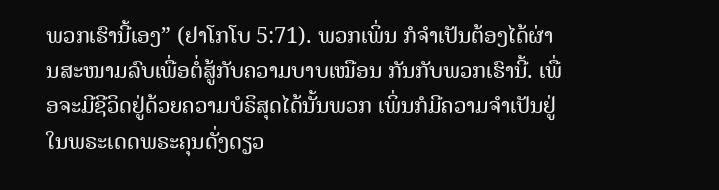ພວກເຮົານີ້ເອງ” (ຢາໂກໂບ 5:71). ພວກເພິ່ນ ກໍຈຳເປັນຕ້ອງໄດ້ຜ່ານສະໜາມລົບເພື່ອຕໍ່ສູ້ກັບຄວາມບາບເໝືອນ ກັນກັບພວກເຮົານີ້. ເພື່ອຈະມີຊີວິດຢູ່ດ້ວຍຄວາມບໍຣິສຸດໄດ້ນັ້ນພວກ ເພິ່ນກໍມີຄວາມຈຳເປັນຢູ່ໃນພຣະເດດພຣະຄຸນດັ່ງດຽວ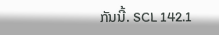ກັນນີ້. SCL 142.1